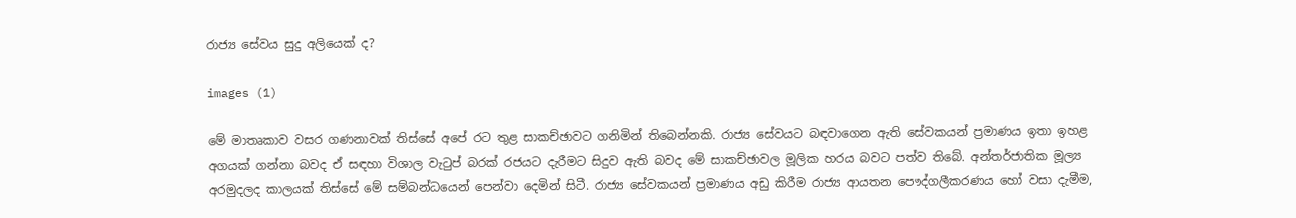රාජ්‍ය සේවය සුදු අලියෙක් ද?

images (1)

මේ මාතෘකාව වසර ගණනාවක් තිස්සේ අපේ රට තුළ සාකච්ඡාවට ගනිමින් තිබෙන්නකි. රාජ්‍ය සේවයට බඳවාගෙන ඇති සේවකයන් ප්‍රමාණය ඉතා ඉහළ අගයක් ගන්නා බවද ඒ සඳහා විශාල වැටුප් බරක් රජයට දැරීමට සිදුව ඇති බවද මේ සාකච්ඡාවල මූලික හරය බවට පත්ව තිබේ. අන්තර්ජාතික මූල්‍ය අරමුදලද කාලයක් තිස්සේ මේ සම්බන්ධයෙන් පෙන්වා දෙමින් සිටී. රාජ්‍ය සේවකයන් ප්‍රමාණය අඩු කිරීම රාජ්‍ය ආයතන පෞද්ගලීකරණය හෝ වසා දැමීම,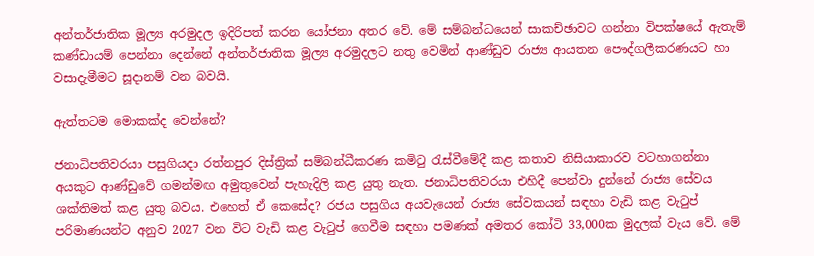අන්තර්ජාතික මූල්‍ය අරමුදල ඉදිරිපත් කරන යෝජනා අතර වේ. මේ සම්බන්ධයෙන් සාකච්ඡාවට ගන්නා විපක්ෂයේ ඇතැම් කණ්ඩායම් පෙන්නා දෙන්නේ අන්තර්ජාතික මූල්‍ය අරමුදලට නතු වෙමින් ආණ්ඩුව රාජ්‍ය ආයතන පෞද්ගලීකරණයට හා වසාදැමීමට සූදානම් වන බවයි.

ඇත්තටම මොකක්ද වෙන්නේ?

ජනාධිපතිවරයා පසුගියදා රත්නපුර දිස්ත්‍රික් සම්බන්ධීකරණ කමිටු රැස්වීමේදී කළ කතාව නිසියාකාරව වටහාගන්නා අයකුට ආණ්ඩුවේ ගමන්මඟ අමුතුවෙන් පැහැදිලි කළ යුතු නැත. ජනාධිපතිවරයා එහිදී පෙන්වා දුන්නේ රාජ්‍ය සේවය ශක්තිමත් කළ යුතු බවය. එහෙත් ඒ කෙසේද? රජය පසුගිය අයවැයෙන් රාජ්‍ය සේවකයන් සඳහා වැඩි කළ වැටුප් පරිමාණයන්ට අනුව 2027 වන විට වැඩි කළ වැටුප් ගෙවීම සඳහා පමණක් අමතර කෝටි 33,000ක මුදලක් වැය වේ. මේ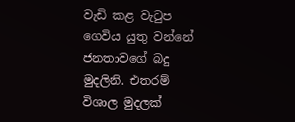වැඩි කළ වැටුප ගෙවිය යුතු වන්නේ ජනතාවගේ බදු මුදලිනි. එතරම් විශාල මුදලක්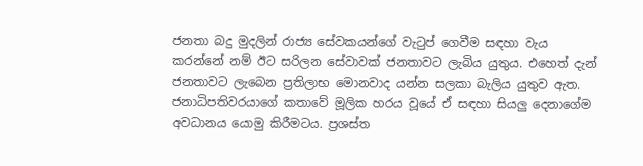ජනතා බදු මුදලින් රාජ්‍ය සේවකයන්ගේ වැටුප් ගෙවීම සඳහා වැය කරන්නේ නම් ඊට සරිලන සේවාවක් ජනතාවට ලැබිය යුතුය. එහෙත් දැන් ජනතාවට ලැබෙන ප්‍රතිලාභ මොනවාද යන්න සලකා බැලිය යුතුව ඇත. ජනාධිපතිවරයාගේ කතාවේ මූලික හරය වූයේ ඒ සඳහා සියලු දෙනාගේම අවධානය යොමු කිරීමටය. ප්‍රශස්ත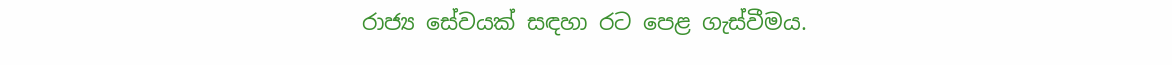රාජ්‍ය සේවයක් සඳහා රට පෙළ ගැස්වීමය.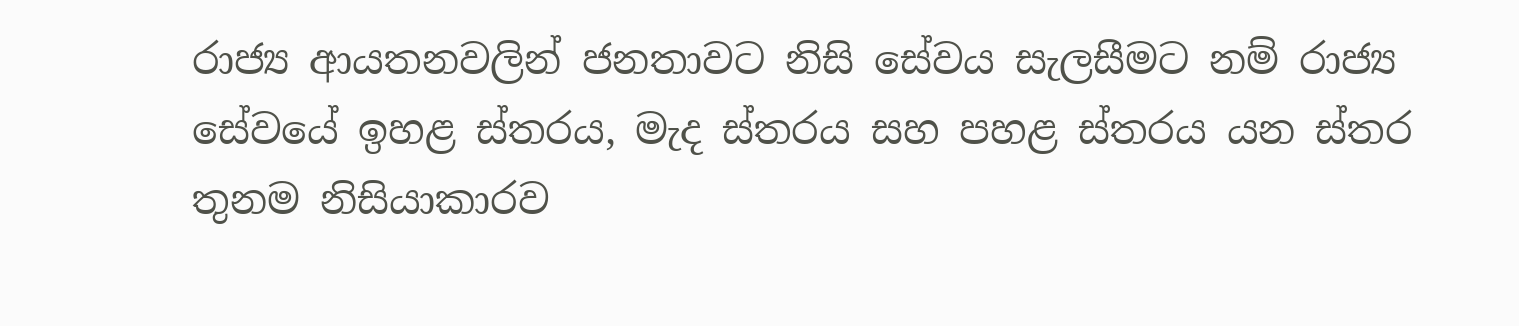රාජ්‍ය ආයතනවලින් ජනතාවට නිසි සේවය සැලසීමට නම් රාජ්‍ය සේවයේ ඉහළ ස්තරය, මැද ස්තරය සහ පහළ ස්තරය යන ස්තර තුනම නිසියාකාරව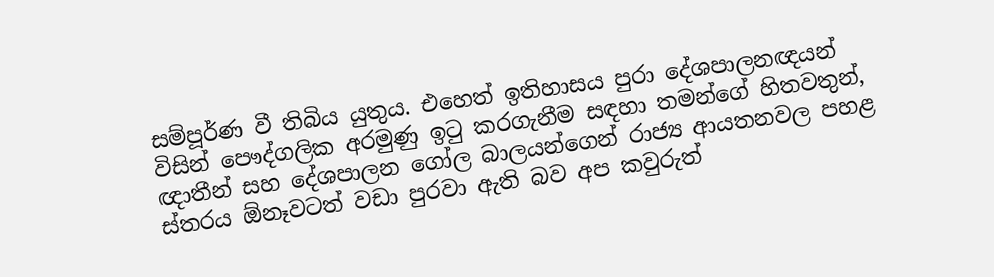සම්පූර්ණ වී තිබිය යුතුය. එහෙත් ඉතිහාසය පුරා දේශපාලනඥයන් විසින් පෞද්ගලික අරමුණු ඉටු කරගැනීම සඳහා තමන්ගේ හිතවතුන්, ඥාතීන් සහ දේශපාලන ගෝල බාලයන්ගෙන් රාජ්‍ය ආයතනවල පහළ ස්තරය ඕනෑවටත් වඩා පුරවා ඇති බව අප කවුරුත්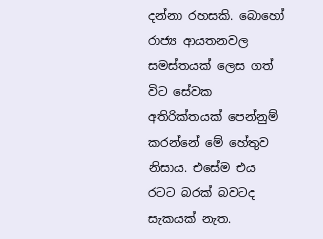දන්නා රහසකි. බොහෝ රාජ්‍ය ආයතනවල සමස්තයක් ලෙස ගත් විට සේවක අතිරික්තයක් පෙන්නුම් කරන්නේ මේ හේතුව නිසාය. එසේම එය රටට බරක් බවටද සැකයක් නැත.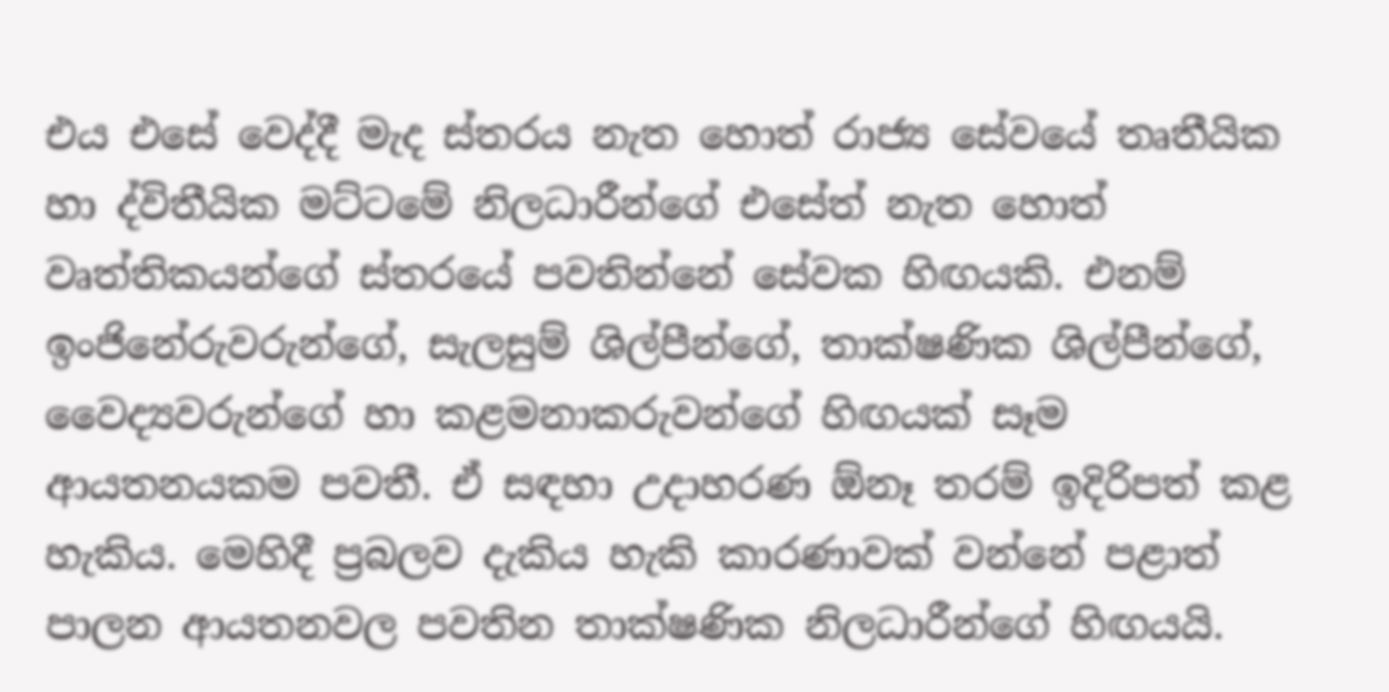එය එසේ වෙද්දී මැද ස්තරය නැත හොත් රාජ්‍ය සේවයේ තෘතීයික හා ද්විතීයික මට්ටමේ නිලධාරීන්ගේ එසේත් නැත හොත් වෘත්තිකයන්ගේ ස්තරයේ පවතින්නේ සේවක හිඟයකි. එනම් ඉංජිනේරුවරුන්ගේ, සැලසුම් ශිල්පීන්ගේ, තාක්ෂණික ශිල්පීන්ගේ, වෛද්‍යවරුන්ගේ හා කළමනාකරුවන්ගේ හිඟයක් සෑම ආයතනයකම පවතී. ඒ සඳහා උදාහරණ ඕනෑ තරම් ඉදිරිපත් කළ හැකිය. මෙහිදී ප්‍රබලව දැකිය හැකි කාරණාවක් වන්නේ පළාත් පාලන ආයතනවල පවතින තාක්ෂණික නිලධාරීන්ගේ හිඟයයි.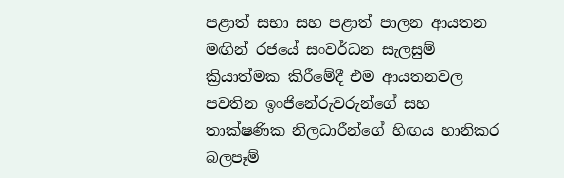පළාත් සභා සහ පළාත් පාලන ආයතන මඟින් රජයේ සංවර්ධන සැලසුම් ක්‍රියාත්මක කිරීමේදී එම ආයතනවල පවතින ඉංජිනේරුවරුන්ගේ සහ තාක්ෂණික නිලධාරීන්ගේ හිඟය හානිකර බලපෑම්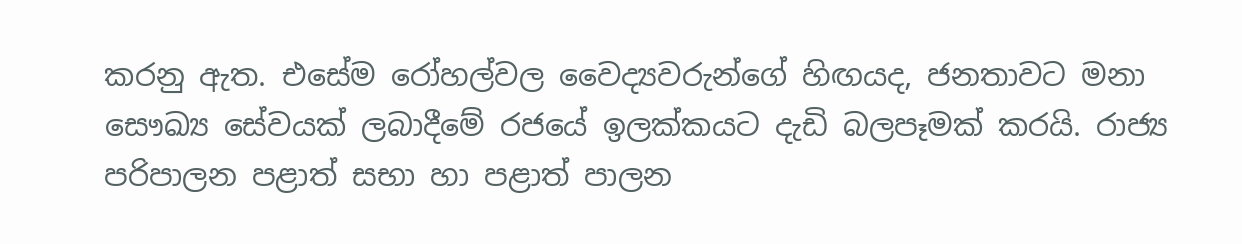කරනු ඇත. එසේම රෝහල්වල වෛද්‍යවරුන්ගේ හිඟයද, ජනතාවට මනා සෞඛ්‍ය සේවයක් ලබාදීමේ රජයේ ඉලක්කයට දැඩි බලපෑමක් කරයි. රාජ්‍ය පරිපාලන පළාත් සභා හා පළාත් පාලන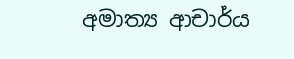අමාත්‍ය ආචාර්ය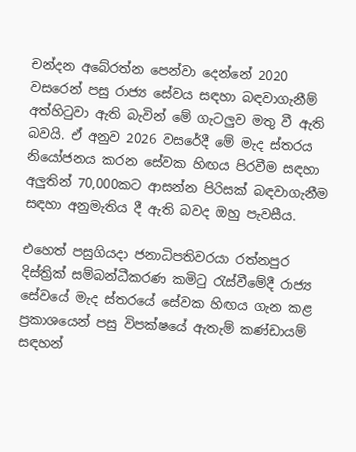චන්දන අබේරත්න පෙන්වා දෙන්නේ 2020 වසරෙන් පසු රාජ්‍ය සේවය සඳහා බඳවාගැනීම් අත්හිටුවා ඇති බැවින් මේ ගැටලුව මතු වී ඇති බවයි. ඒ අනුව 2026 වසරේදී මේ මැද ස්තරය නියෝජනය කරන සේවක හිඟය පිරවීම සඳහා අලුතින් 70,000කට ආසන්න පිරිසක් බඳවාගැනීම සඳහා අනුමැතිය දී ඇති බවද ඔහු පැවසීය.

එහෙත් පසුගියදා ජනාධිපතිවරයා රත්නපුර දිස්ත්‍රික් සම්බන්ධීකරණ කමිටු රැස්වීමේදී රාජ්‍ය සේවයේ මැද ස්තරයේ සේවක හිඟය ගැන කළ ප්‍රකාශයෙන් පසු විපක්ෂයේ ඇතැම් කණ්ඩායම් සඳහන්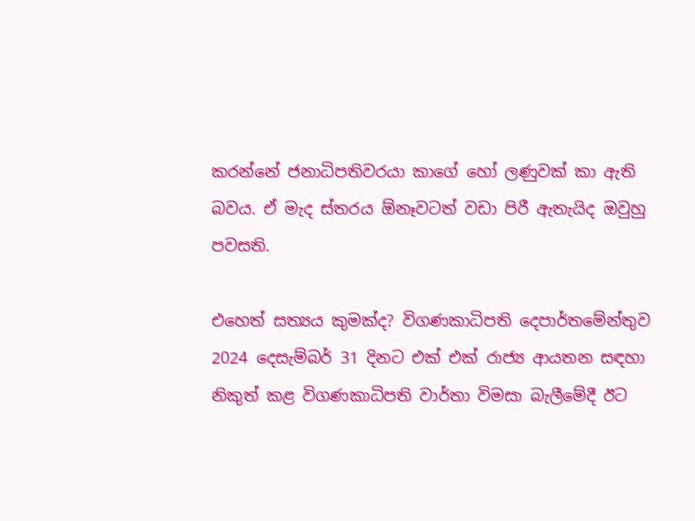කරන්නේ ජනාධිපතිවරයා කාගේ හෝ ලණුවක් කා ඇති බවය. ඒ මැද ස්තරය ඕනෑවටත් වඩා පිරී ඇතැයිද ඔවුහු පවසති.

එහෙත් සත්‍යය කුමක්ද? විගණකාධිපති දෙපාර්තමේන්තුව 2024 දෙසැම්බර් 31 දිනට එක් එක් රාජ්‍ය ආයතන සඳහා නිකුත් කළ විගණකාධිපති වාර්තා විමසා බැලීමේදී ඊට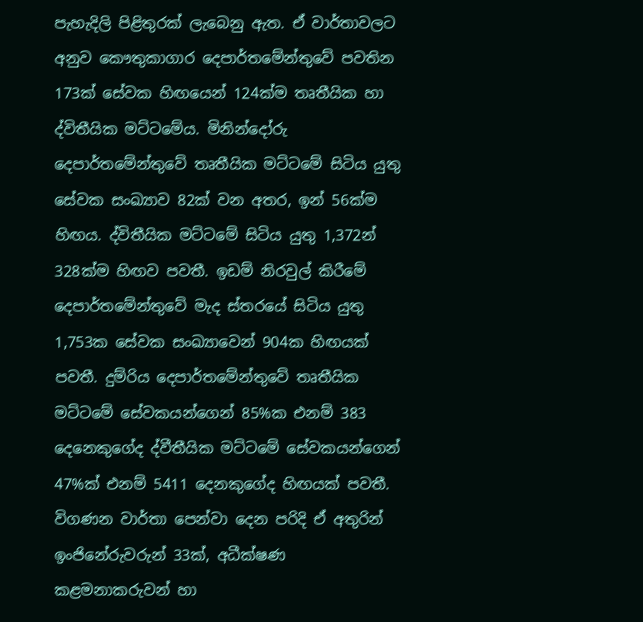පැහැදිලි පිළිතුරක් ලැබෙනු ඇත. ඒ වාර්තාවලට අනුව කෞතුකාගාර දෙපාර්තමේන්තුවේ පවතින 173ක් සේවක හිඟයෙන් 124ක්ම තෘතීයික හා ද්විතීයික මට්ටමේය. මිනින්දෝරු දෙපාර්තමේන්තුවේ තෘතීයික මට්ටමේ සිටිය යුතු සේවක සංඛ්‍යාව 82ක් වන අතර, ඉන් 56ක්ම හිඟය. ද්විතීයික මට්ටමේ සිටිය යුතු 1,372න් 328ක්ම හිඟව පවතී. ඉඩම් නිරවුල් කිරීමේ දෙපාර්තමේන්තුවේ මැද ස්තරයේ සිටිය යුතු 1,753ක සේවක සංඛ්‍යාවෙන් 904ක හිඟයක් පවතී. දුම්රිය දෙපාර්තමේන්තුවේ තෘතීයික මට්ටමේ සේවකයන්ගෙන් 85%ක එනම් 383 දෙනෙකුගේද ද්වීතීයික මට්ටමේ සේවකයන්ගෙන් 47%ක් එනම් 5411 දෙනකුගේද හිඟයක් පවතී. විගණන වාර්තා පෙන්වා දෙන පරිදි ඒ අතුරින් ඉංජිනේරුවරුන් 33ක්, අධීක්ෂණ කළමනාකරුවන් හා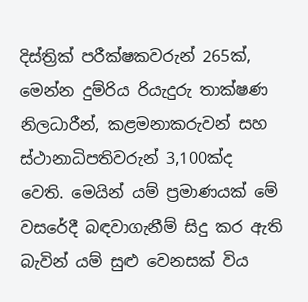දිස්ත්‍රික් පරීක්ෂකවරුන් 265ක්, මෙන්න දුම්රිය රියැදුරු තාක්ෂණ නිලධාරීන්, කළමනාකරුවන් සහ ස්ථානාධිපතිවරුන් 3,100ක්ද වෙති. මෙයින් යම් ප්‍රමාණයක් මේ වසරේදී බඳවාගැනීම් සිදු කර ඇති බැවින් යම් සුළු වෙනසක් විය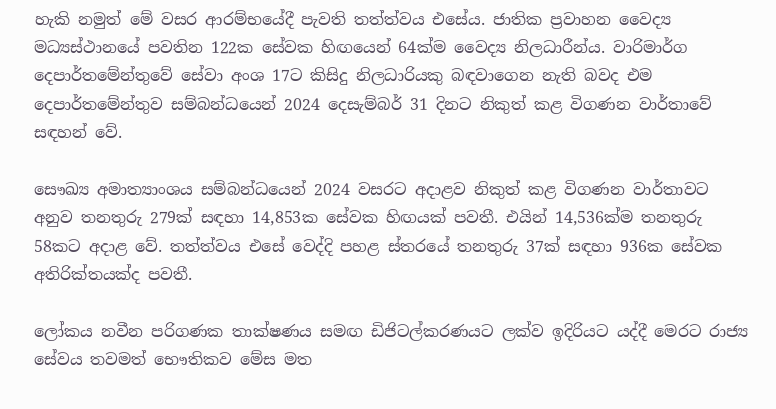හැකි නමුත් මේ වසර ආරම්භයේදී පැවති තත්ත්වය එසේය. ජාතික ප්‍රවාහන වෛද්‍ය මධ්‍යස්ථානයේ පවතින 122ක සේවක හිඟයෙන් 64ක්ම වෛද්‍ය නිලධාරීන්ය. වාරිමාර්ග දෙපාර්තමේන්තුවේ සේවා අංශ 17ට කිසිදු නිලධාරියකු බඳවාගෙන නැති බවද එම දෙපාර්තමේන්තුව සම්බන්ධයෙන් 2024 දෙසැම්බර් 31 දිනට නිකුත් කළ විගණන වාර්තාවේ සඳහන් වේ.

සෞඛ්‍ය අමාත්‍යාංශය සම්බන්ධයෙන් 2024 වසරට අදාළව නිකුත් කළ විගණන වාර්තාවට අනුව තනතුරු 279ක් සඳහා 14,853ක සේවක හිඟයක් පවතී. එයින් 14,536ක්ම තනතුරු 58කට අදාළ වේ. තත්ත්වය එසේ වෙද්දි පහළ ස්තරයේ තනතුරු 37ක් සඳහා 936ක සේවක අතිරික්තයක්ද පවතී.

ලෝකය නවීන පරිගණක තාක්ෂණය සමඟ ඩිජිටල්කරණයට ලක්ව ඉදිරියට යද්දී මෙරට රාජ්‍ය සේවය තවමත් භෞතිකව මේස මත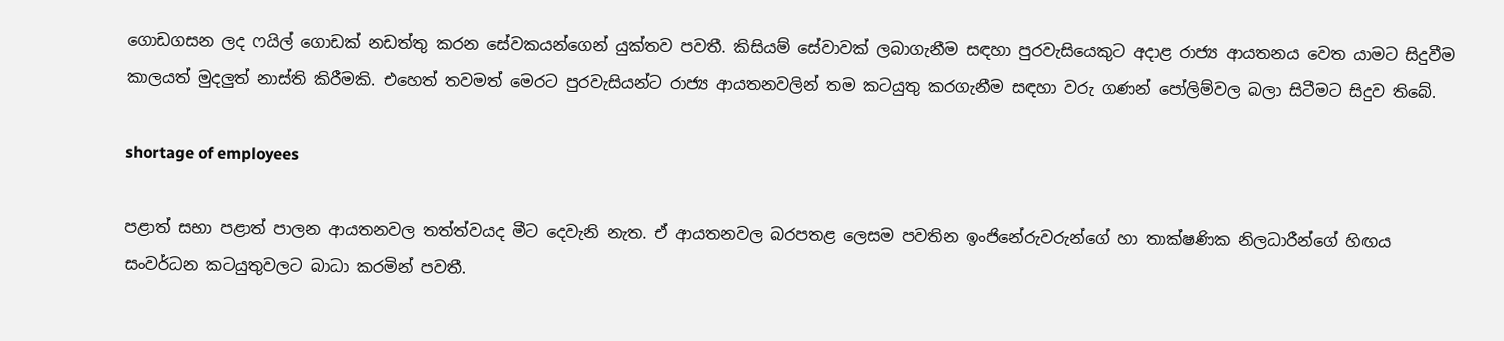ගොඩගසන ලද ෆයිල් ගොඩක් නඩත්තු කරන සේවකයන්ගෙන් යුක්තව පවතී. කිසියම් සේවාවක් ලබාගැනීම සඳහා පුරවැසියෙකුට අදාළ රාජ්‍ය ආයතනය වෙත යාමට සිදුවීම කාලයත් මුදලුත් නාස්ති කිරීමකි. එහෙත් තවමත් මෙරට පුරවැසියන්ට රාජ්‍ය ආයතනවලින් තම කටයුතු කරගැනීම සඳහා වරු ගණන් පෝලිම්වල බලා සිටීමට සිදුව තිබේ.

shortage of employees

පළාත් සභා පළාත් පාලන ආයතනවල තත්ත්වයද මීට දෙවැනි නැත. ඒ ආයතනවල බරපතළ ලෙසම පවතින ඉංජිනේරුවරුන්ගේ හා තාක්ෂණික නිලධාරීන්ගේ හිඟය සංවර්ධන කටයුතුවලට බාධා කරමින් පවතී.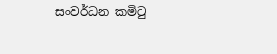සංවර්ධන කමිටු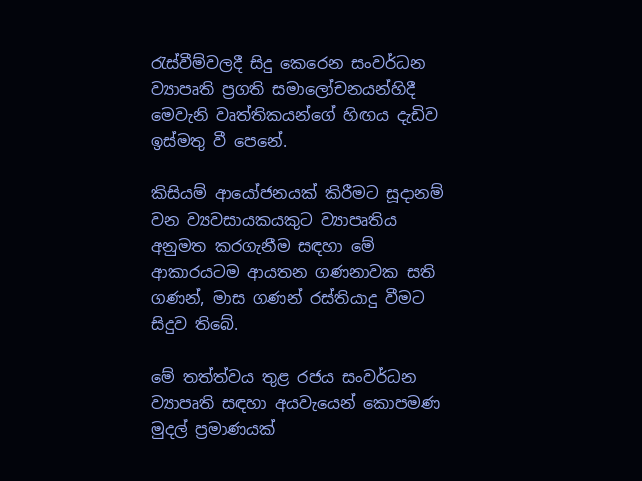රැස්වීම්වලදී සිදු කෙරෙන සංවර්ධන ව්‍යාපෘති ප්‍රගති සමාලෝචනයන්හිදී මෙවැනි වෘත්තිකයන්ගේ හිඟය දැඩිව ඉස්මතු වී පෙනේ.

කිසියම් ආයෝජනයක් කිරීමට සූදානම් වන ව්‍යවසායකයකුට ව්‍යාපෘතිය අනුමත කරගැනීම සඳහා මේ ආකාරයටම ආයතන ගණනාවක සති ගණන්, මාස ගණන් රස්තියාදු වීමට සිදුව තිබේ.

මේ තත්ත්වය තුළ රජය සංවර්ධන ව්‍යාපෘති සඳහා අයවැයෙන් කොපමණ මුදල් ප්‍රමාණයක්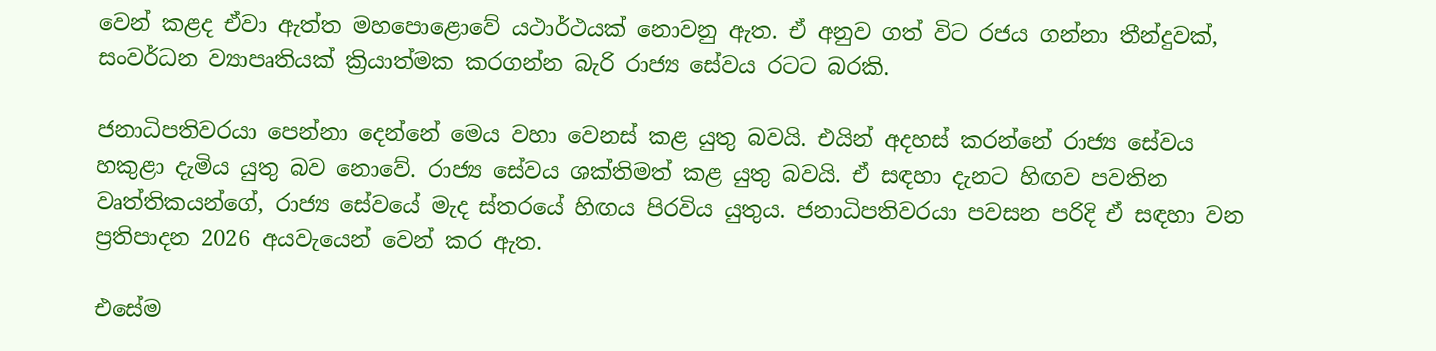වෙන් කළද ඒවා ඇත්ත මහපොළොවේ යථාර්ථයක් නොවනු ඇත. ඒ අනුව ගත් විට රජය ගන්නා තීන්දුවක්, සංවර්ධන ව්‍යාපෘතියක් ක්‍රියාත්මක කරගන්න බැරි රාජ්‍ය සේවය රටට බරකි.

ජනාධිපතිවරයා පෙන්නා දෙන්නේ මෙය වහා වෙනස් කළ යුතු බවයි. එයින් අදහස් කරන්නේ රාජ්‍ය සේවය හකුළා දැමිය යුතු බව නොවේ. රාජ්‍ය සේවය ශක්තිමත් කළ යුතු බවයි. ඒ සඳහා දැනට හිඟව පවතින වෘත්තිකයන්ගේ, රාජ්‍ය සේවයේ මැද ස්තරයේ හිඟය පිරවිය යුතුය. ජනාධිපතිවරයා පවසන පරිදි ඒ සඳහා වන ප්‍රතිපාදන 2026 අයවැයෙන් වෙන් කර ඇත.

එසේම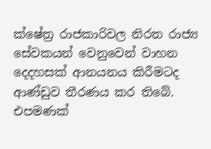ක්ෂේත්‍ර රාජකාරිවල නිරත රාජ්‍ය සේවකයන් වෙනුවෙන් වාහන දෙදහසක් ආනයනය කිරීමටද ආණ්ඩුව තීරණය කර තිබේ. එපමණක්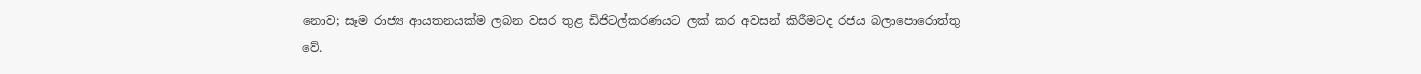නොව; සෑම රාජ්‍ය ආයතනයක්ම ලබන වසර තුළ ඩිජිටල්කරණයට ලක් කර අවසන් කිරීමටද රජය බලාපොරොත්තු වේ.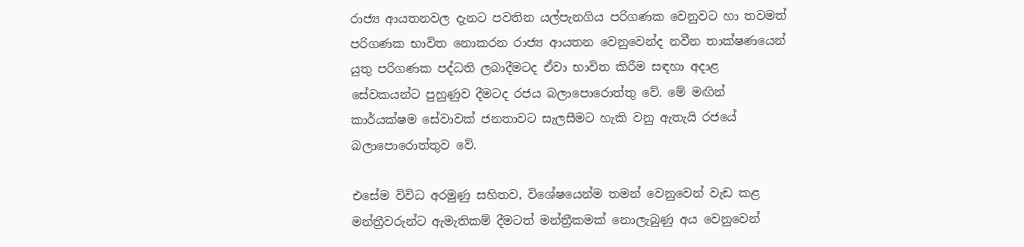රාජ්‍ය ආයතනවල දැනට පවතින යල්පැනගිය පරිගණක වෙනුවට හා තවමත් පරිගණක භාවිත නොකරන රාජ්‍ය ආයතන වෙනුවෙන්ද නවීන තාක්ෂණයෙන් යුතු පරිගණක පද්ධති ලබාදීමටද ඒවා භාවිත කිරීම සඳහා අදාළ සේවකයන්ට පුහුණුව දීමටද රජය බලාපොරොත්තු වේ. මේ මඟින් කාර්යක්ෂම සේවාවක් ජනතාවට සැලසීමට හැකි වනු ඇතැයි රජයේ බලාපොරොත්තුව වේ.

එසේම විවිධ අරමුණු සහිතව, විශේෂයෙන්ම තමන් වෙනුවෙන් වැඩ කළ මන්ත්‍රීවරුන්ට ඇමැතිකම් දීමටත් මන්ත්‍රීකමක් නොලැබුණු අය වෙනුවෙන්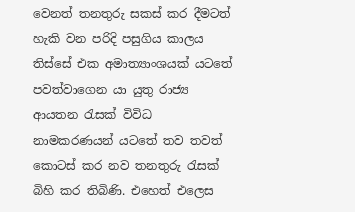වෙනත් තනතුරු සකස් කර දීමටත් හැකි වන පරිදි පසුගිය කාලය තිස්සේ එක අමාත්‍යාංශයක් යටතේ පවත්වාගෙන යා යුතු රාජ්‍ය ආයතන රැසක් විවිධ නාමකරණයන් යටතේ තව තවත් කොටස් කර නව තනතුරු රැසක් බිහි කර තිබිණි. එහෙත් එලෙස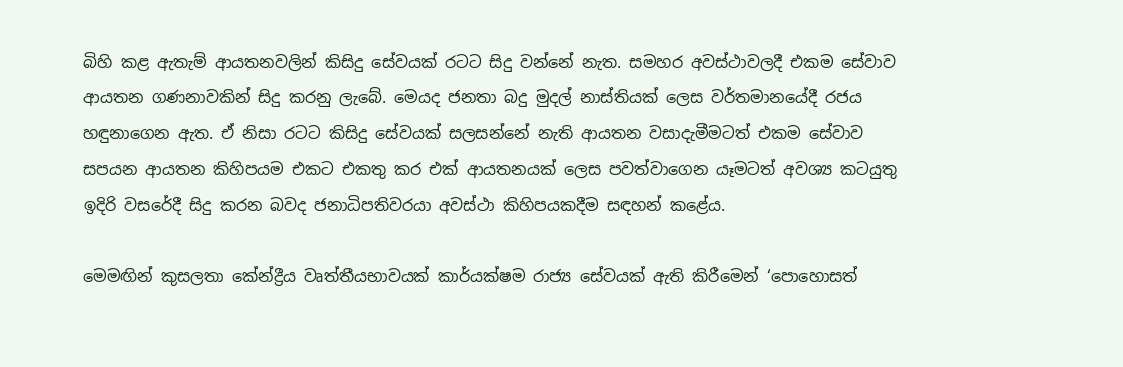බිහි කළ ඇතැම් ආයතනවලින් කිසිදු සේවයක් රටට සිදු වන්නේ නැත. සමහර අවස්ථාවලදී එකම සේවාව ආයතන ගණනාවකින් සිදු කරනු ලැබේ. මෙයද ජනතා බදු මුදල් නාස්තියක් ලෙස වර්තමානයේදී රජය හඳුනාගෙන ඇත. ඒ නිසා රටට කිසිදු සේවයක් සලසන්නේ නැති ආයතන වසාදැමීමටත් එකම සේවාව සපයන ආයතන කිහිපයම එකට එකතු කර එක් ආයතනයක් ලෙස පවත්වාගෙන යෑමටත් අවශ්‍ය කටයුතු ඉදිරි වසරේදී සිදු කරන බවද ජනාධිපතිවරයා අවස්ථා කිහිපයකදීම සඳහන් කළේය.

මෙමඟින් කුසලතා කේන්ද්‍රීය වෘත්තීයභාවයක් කාර්යක්ෂම රාජ්‍ය සේවයක් ඇති කිරීමෙන් ‘පොහොසත්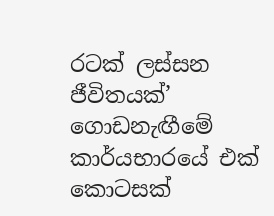රටක් ලස්සන ජීවිතයක්’ ගොඩනැඟීමේ කාර්යභාරයේ එක් කොටසක්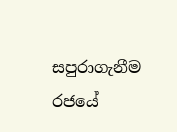සපුරාගැනීම රජයේ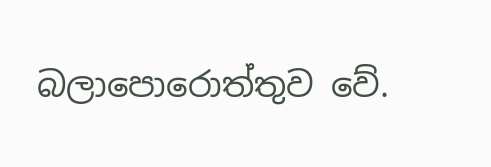බලාපොරොත්තුව වේ.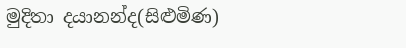මුදිතා දයානන්ද(සිළුමිණ)